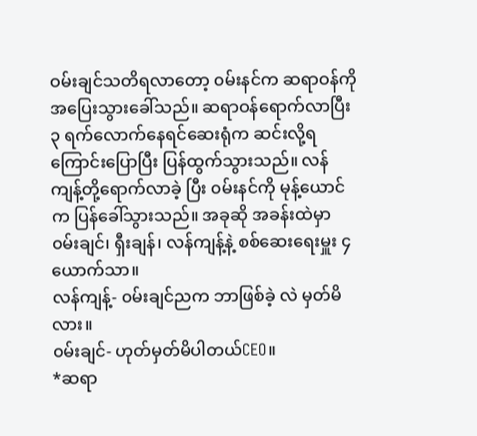ဝမ်းချင်သတိရလာတော့ ၀မ်းနင်က ဆရာဝန်ကို အပြေးသွားခေါ်သည်။ ဆရာဝန်ရောက်လာပြီး ၃ ရက်လောက်နေရင်ဆေးရုံက ဆင်းလို့ရကြောင်းပြောပြီး ပြန်ထွက်သွားသည်။ လန်ကျန့်တို့ရောက်လာခဲ့ ပြီး ၀မ်းနင်ကို မုန့်ယောင်က ပြန်ခေါ်သွားသည်။ အခုဆို အခန်းထဲမှာ ၀မ်းချင်၊ ရှီးချန်၊ လန်ကျန့်နဲ့ စစ်ဆေးရေးမှူး ၄ယောက်သာ။
လန်ကျန့်- ၀မ်းချင်ညက ဘာဖြစ်ခဲ့ လဲ မှတ်မိလား။
၀မ်းချင်- ဟုတ်မှတ်မိပါတယ်CEO။
*ဆရာ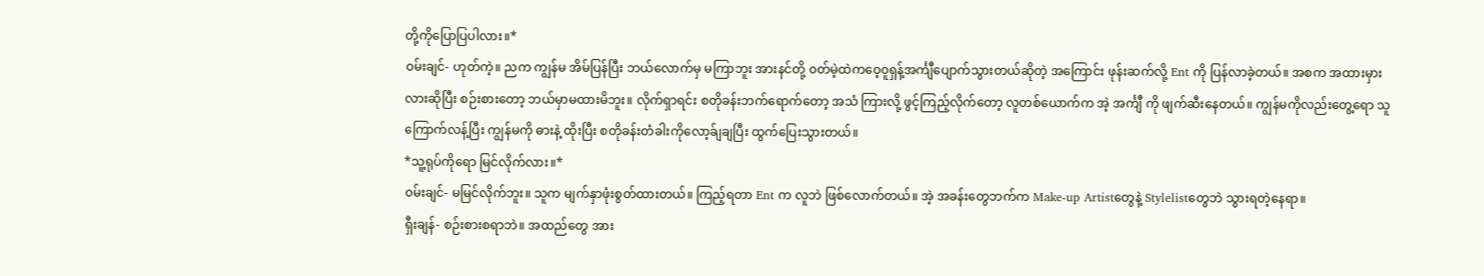တို့ကိုပြောပြပါလား။*
၀မ်းချင်- ဟုတ်ကဲ့။ ညက ကျွန်မ အိမ်ပြန်ပြီး ဘယ်လောက်မှ မကြာဘူး အားနင်တို့ ၀တ်မဲ့ထဲကဝေ့၀ူရှန့်အင်္ကျီပျောက်သွားတယ်ဆိုတဲ့ အကြောင်း ဖုန်းဆက်လို့ Ent ကို ပြန်လာခဲ့တယ်။ အစက အထားမှားလားဆိုပြီး စဉ်းစားတော့ ဘယ်မှာမထားမိဘူး။ လိုက်ရှာရင်း စတိုခန်းဘက်ရောက်တော့ အသံ ကြားလို့ ဖွင့်ကြည့်လိုက်တော့ လူတစ်ယောက်က အဲ့ အင်္ကျီ ကို ဖျက်ဆီးနေတယ်။ ကျွန်မကိုလည်းတွေ့ရော သူကြောက်လန့်ပြီး ကျွန်မကို ဓားနဲ့ ထိုးပြီး စတိုခန်းတံခါးကိုလော့ခ်ျချပြီး ထွက်ပြေးသွားတယ်။
*သူ့ရုပ်ကိုရော မြင်လိုက်လား။*
၀မ်းချင်- မမြင်လိုက်ဘူး။ သူက မျက်နှာဖုံးစွတ်ထားတယ်။ ကြည့်ရတာ Ent က လူဘဲ ဖြစ်လောက်တယ်။ အဲ့ အခန်းတွေဘက်က Make-up Artistတွေနဲ့ Stylelistတွေဘဲ သွားရတဲ့နေရာ။
ရှီးချန်- စဉ်းစားစရာဘဲ။ အထည်တွေ အား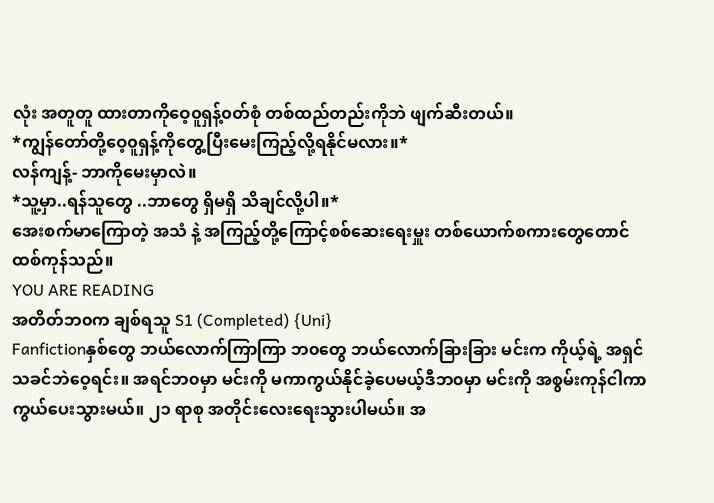လုံး အတူတူ ထားတာကိုဝေ့၀ူရှန့်၀တ်စုံ တစ်ထည်တည်းကိုဘဲ ဖျက်ဆီးတယ်။
*ကျွန်တော်တို့ဝေ့၀ူရှန့်ကိုတွေ့ပြီးမေးကြည့်လို့ရနိုင်မလား။*
လန်ကျန့်- ဘာကိုမေးမှာလဲ။
*သူ့မှာ..ရန်သူတွေ ..ဘာတွေ ရှိမရှိ သိချင်လို့ပါ။*
အေးစက်မာကြောတဲ့ အသံ နဲ့ အကြည့်တို့ကြောင့်စစ်ဆေးရေးမှူး တစ်ယောက်စကားတွေတောင်ထစ်ကုန်သည်။
YOU ARE READING
အတိတ်ဘ၀က ချစ်ရသူ S1 (Completed) {Uni}
Fanfictionနှစ်တွေ ဘယ်လောက်ကြာကြာ ဘ၀တွေ ဘယ်လောက်ခြားခြား မင်းက ကိုယ့်ရဲ့ အရှင်သခင်ဘဲဝေ့ရင်း။ အရင်ဘ၀မှာ မင်းကို မကာကွယ်နိုင်ခဲ့ပေမယ့်ဒီဘ၀မှာ မင်းကို အစွမ်းကုန်ငါကာကွယ်ပေးသွားမယ်။ ၂၁ ရာစု အတိုင်းလေးရေးသွားပါမယ်။ အ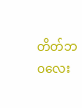တိတ်ဘ၀လေး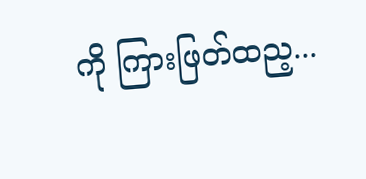ကို ကြားဖြတ်ထည့...